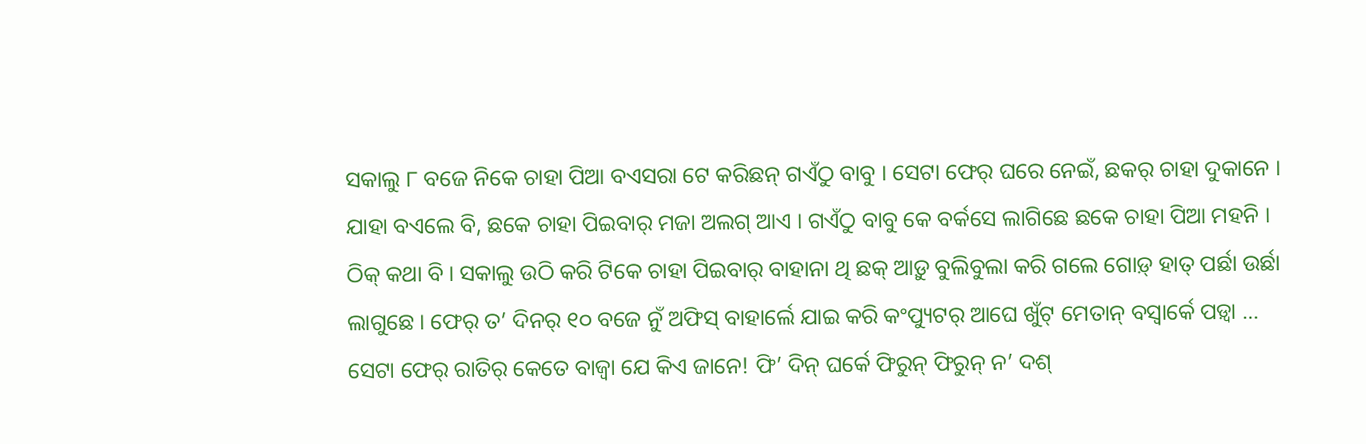ସକାଲୁ ୮ ବଜେ ନିକେ ଚାହା ପିଆ ବଏସରା ଟେ କରିଛନ୍ ଗଏଁଠୁ ବାବୁ । ସେଟା ଫେର୍ ଘରେ ନେଇଁ, ଛକର୍ ଚାହା ଦୁକାନେ । ଯାହା ବଏଲେ ବି, ଛକେ ଚାହା ପିଇବାର୍ ମଜା ଅଲଗ୍ ଆଏ । ଗଏଁଠୁ ବାବୁ କେ ବର୍କସେ ଲାଗିଛେ ଛକେ ଚାହା ପିଆ ମହନି । ଠିକ୍ କଥା ବି । ସକାଲୁ ଉଠି କରି ଟିକେ ଚାହା ପିଇବାର୍ ବାହାନା ଥି ଛକ୍ ଆଡ଼ୁ ବୁଲିବୁଲା କରି ଗଲେ ଗୋଡ଼୍ ହାତ୍ ପର୍ଛା ଉର୍ଛା ଲାଗୁଛେ । ଫେର୍ ତ’ ଦିନର୍ ୧୦ ବଜେ ନୁଁ ଅଫିସ୍ ବାହାର୍ଲେ ଯାଇ କରି କଂପ୍ୟୁଟର୍ ଆଘେ ଖୁଁଟ୍ ମେତାନ୍ ବସ୍ବାର୍କେ ପଡ଼୍ବା … ସେଟା ଫେର୍ ରାତିର୍ କେତେ ବାଜ୍ବା ଯେ କିଏ ଜାନେ! ଫି’ ଦିନ୍ ଘର୍କେ ଫିରୁନ୍ ଫିରୁନ୍ ନ’ ଦଶ୍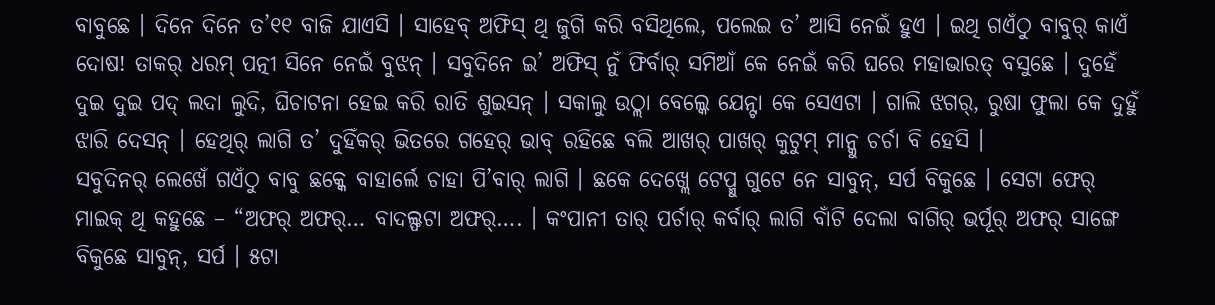ବାବୁଛେ । ଦିନେ ଦିନେ ତ’୧୧ ବାଜି ଯାଏସି । ସାହେବ୍ ଅଫିସ୍ ଥି ଜୁଗି କରି ବସିଥିଲେ, ପଲେଇ ତ’ ଆସି ନେଇଁ ହୁଏ । ଇଥି ଗଏଁଠୁ ବାବୁର୍ କାଏଁ ଦୋଷ! ତାକର୍ ଧରମ୍ ପତ୍ନୀ ସିନେ ନେଇଁ ବୁଝନ୍ । ସବୁଦିନେ ଇ’ ଅଫିସ୍ ନୁଁ ଫିର୍ବାର୍ ସମିଆଁ କେ ନେଇଁ କରି ଘରେ ମହାଭାରତ୍ ବସୁଛେ । ଦୁହେଁ ଦୁଇ ଦୁଇ ପଦ୍ ଲଦା ଲୁଦି, ଘିଚାଟନା ହେଇ କରି ରାତି ଶୁଇସନ୍ । ସକାଲୁ ଉଠ୍ଲା ବେଲ୍କେ ଯେନ୍ଟା କେ ସେଏଟା । ଗାଲି ଝଗର୍, ରୁଷା ଫୁଲା କେ ଦୁହୁଁ ଝାରି ଦେସନ୍ । ହେଥିର୍ ଲାଗି ତ’ ଦୁହିଁକର୍ ଭିତରେ ଗହେର୍ ଭାବ୍ ରହିଛେ ବଲି ଆଖର୍ ପାଖର୍ କୁଟୁମ୍ ମାନ୍କୁ ଚର୍ଚା ବି ହେସି ।
ସବୁଦିନର୍ ଲେଖେଁ ଗଏଁଠୁ ବାବୁ ଛକ୍କେ ବାହାର୍ଲେ ଚାହା ପି’ବାର୍ ଲାଗି । ଛକେ ଦେଖ୍ଲେ ଟେପ୍ମୁ ଗୁଟେ ନେ ସାବୁନ୍, ସର୍ପ ବିକୁଛେ । ସେଟା ଫେର୍ ମାଇକ୍ ଥି କହୁଛେ – “ଅଫର୍ ଅଫର୍… ବାଦଲ୍ଫଟା ଅଫର୍…. । କଂପାନୀ ତାର୍ ପର୍ଚାର୍ କର୍ବାର୍ ଲାଗି ବାଁଟି ଦେଲା ବାଗିର୍ ଭର୍ପୂର୍ ଅଫର୍ ସାଙ୍ଗେ ବିକୁଛେ ସାବୁନ୍, ସର୍ପ । ୫ଟା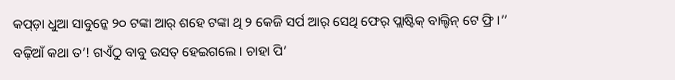କପ୍ଡ଼ା ଧୁଆ ସାବୁନ୍କେ ୨୦ ଟଙ୍କା ଆର୍ ଶହେ ଟଙ୍କା ଥି ୨ କେଜି ସର୍ପ ଆର୍ ସେଥି ଫେର୍ ପ୍ଲାଷ୍ଟିକ୍ ବାଲ୍ଟିନ୍ ଟେ ଫ୍ରି ।’’
ବଢ଼ିଆଁ କଥା ତ’! ଗଏଁଠୁ ବାବୁ ଉସତ୍ ହେଇଗଲେ । ଚାହା ପି’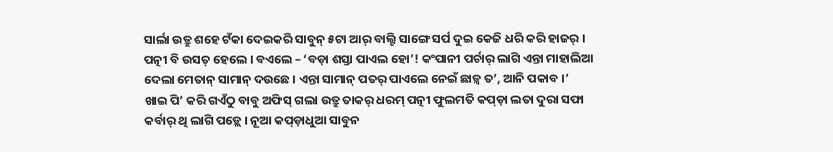ସାର୍ଲା ଉତ୍ରୁ ଶହେ ଟଁକା ଦେଇକରି ସାବୁନ୍ ୫ଟା ଆର୍ ବାଲ୍ଟି ସାଙ୍ଗେ ସର୍ପ ଦୁଇ କେଜି ଧରି କରି ହାଜର୍ । ପତ୍ନୀ ବି ଉସତ୍ ହେଲେ । ବଏଲେ – ‘ବଡ଼ା ଶସ୍ତା ପାଏଲ ହୋ’! କଂପାନୀ ପର୍ଚାର୍ ଲାଗି ଏନ୍ତା ମାହାଲିଆ ଦେଲା ମେତାନ୍ ସାମାନ୍ ଦଉଛେ । ଏନ୍ତା ସାମାନ୍ ପତର୍ ପାଏଲେ ନେଇଁ ଛାଡ଼୍ବ ତ’, ଆନି ପକାବ ।’
ଖାଇ ପି’ କରି ଗଏଁଠୁ ବାବୁ ଅଫିସ୍ ଗଲା ଉତ୍ରୁ ତାକର୍ ଧରମ୍ ପତ୍ନୀ ଫୁଲମତି କପ୍ଡ଼ା ଲତା ଦୁରା ସଫା କର୍ବାର୍ ଥି ଲାଗି ପଡ଼୍ଲେ । ନୂଆ କପ୍ଡ଼ାଧୁଆ ସାବୁନ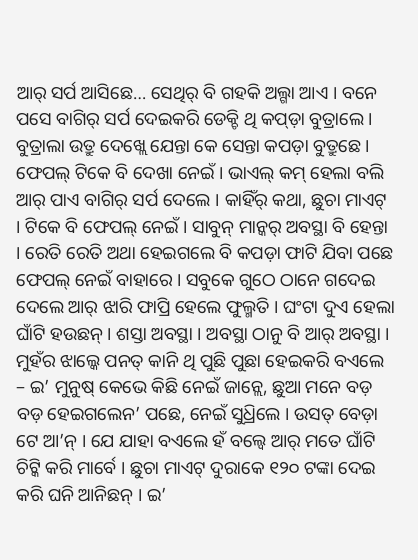ଆର୍ ସର୍ପ ଆସିଛେ… ସେଥିର୍ ବି ଗହକି ଅଲ୍ଗା ଆଏ । ବନେ ପସେ ବାଗିର୍ ସର୍ପ ଦେଇକରି ଡେକ୍ଚି ଥି କପ୍ଡ଼ା ବୁତ୍ରାଲେ । ବୁତ୍ରାଲା ଉତ୍ରୁ ଦେଖ୍ଲେ ଯେନ୍ତା କେ ସେନ୍ତା କପଡ଼ା ବୁତ୍ରୁଛେ । ଫେପଲ୍ ଟିକେ ବି ଦେଖା ନେଇଁ । ଭାଏଲ୍ କମ୍ ହେଲା ବଲି ଆର୍ ପାଏ ବାଗିର୍ ସର୍ପ ଦେଲେ । କାହିଁର୍ କଥା, ଛୁଚା ମାଏଟ୍ । ଟିକେ ବି ଫେପଲ୍ ନେଇଁ । ସାବୁନ୍ ମାନ୍କର୍ ଅବସ୍ଥା ବି ହେନ୍ତା । ରେତି ରେତି ଅଥା ହେଇଗଲେ ବି କପଡ଼ା ଫାଟି ଯିବା ପଛେ ଫେପଲ୍ ନେଇଁ ବାହାରେ । ସବୁକେ ଗୁଠେ ଠାନେ ଗଦେଇ ଦେଲେ ଆର୍ ଝାରି ଫାପ୍ରି ହେଲେ ଫୁଲ୍ମତି । ଘଂଟା ଦୁଏ ହେଲା ଘାଁଟି ହଉଛନ୍ । ଶସ୍ତା ଅବସ୍ଥା । ଅବସ୍ଥା ଠାନୁ ବି ଆର୍ ଅବସ୍ଥା । ମୁହଁର ଝାଲ୍କେ ପନତ୍ କାନି ଥି ପୁଛି ପୁଛା ହେଇକରି ବଏଲେ – ଇ’ ମୁନୁଷ୍ କେଭେ କିଛି ନେଇଁ ଜାନ୍ଲେ, ଛୁଆ ମନେ ବଡ଼ ବଡ଼ ହେଇଗଲେନ’ ପଛେ, ନେଇଁ ସୁଧ୍ରିଲେ । ଉସତ୍ ବେଡ଼ା ଟେ ଆ’ନ୍ । ଯେ ଯାହା ବଏଲେ ହଁ ବଲ୍ବେ ଆର୍ ମତେ ଘାଁଟି ଚିଟ୍କି କରି ମାର୍ବେ । ଛୁଚା ମାଏଟ୍ ଦୁରାକେ ୧୨୦ ଟଙ୍କା ଦେଇ କରି ଘନି ଆନିଛନ୍ । ଇ’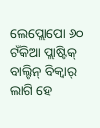ଲେପ୍ଲୋପୋ ୬୦ ଟଁକିଆ ପ୍ଲାଷ୍ଟିକ୍ ବାଲ୍ଟିନ୍ ବିକ୍ବାର୍ ଲାଗି ହେ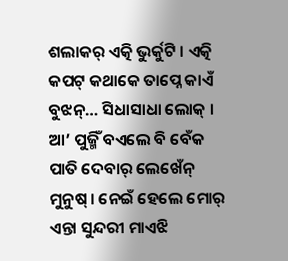ଶଲାକର୍ ଏତ୍କି ଭୁର୍କୁଟି । ଏତ୍କି କପଟ୍ କଥାକେ ତାପ୍ନେ କାଏଁ ବୁଝନ୍… ସିଧାସାଧା ଲୋକ୍ । ଆ’ ପୁଜ୍ମିଁ ବଏଲେ ବି ବେଁକ ପାତି ଦେବାର୍ ଲେଖେଁନ୍ ମୁନୁଷ୍ । ନେଇଁ ହେଲେ ମୋର୍ ଏନ୍ତା ସୁନ୍ଦରୀ ମାଏଝି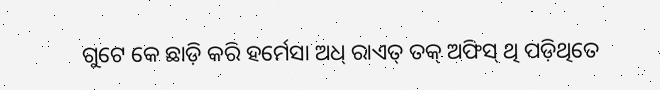ଗୁଟେ କେ ଛାଡ଼ି କରି ହର୍ମେସା ଅଧ୍ ରାଏତ୍ ତକ୍ ଅଫିସ୍ ଥି ପଡ଼ିଥିତେ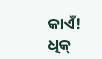କାଏଁ! ଧିକ୍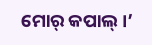ମୋର୍ କପାଲ୍ ।’